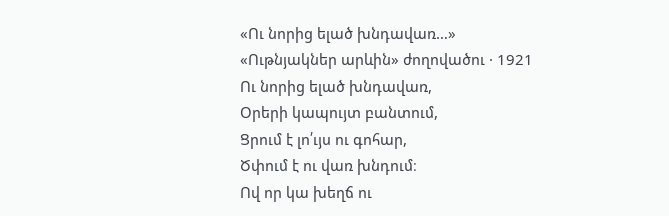«Ու նորից ելած խնդավառ…»
«Ութնյակներ արևին» ժողովածու · 1921
Ու նորից ելած խնդավառ,
Օրերի կապույտ բանտում,
Ցրում է լո՛ւյս ու գոհար,
Ծփում է ու վառ խնդում։
Ով որ կա խեղճ ու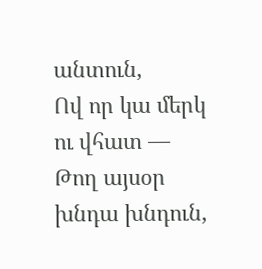անտուն,
Ով որ կա մերկ ու վհատ —
Թող այսօր խնդա խնդուն,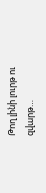Թող լինի լուրթ ու զվարթ…